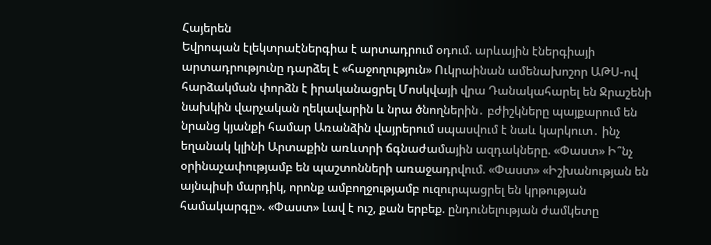Հայերեն
Եվրոպան էլեկտրաէներգիա է արտադրում օդում. արևային էներգիայի արտադրությունը դարձել է «հաջողություն» Ուկրաինան ամենախոշոր ԱԹՍ-ով հարձակման փորձն է իրականացրել Մոսկվայի վրա Դանակահարել են Ջրաշենի նախկին վարչական ղեկավարին և նրա ծնողներին․ բժիշկները պայքարում են նրանց կյանքի համար Առանձին վայրերում սպասվում է նաև կարկուտ․ ինչ եղանակ կլինի Արտաքին առևտրի ճգնաժամային ազդակները. «Փաստ» Ի՞նչ օրինաչափությամբ են պաշտոնների առաջադրվում. «Փաստ» «Իշխանության են այնպիսի մարդիկ, որոնք ամբողջությամբ ուզուրպացրել են կրթության համակարգը». «Փաստ» Լավ է ուշ, քան երբեք. ընդունելության ժամկետը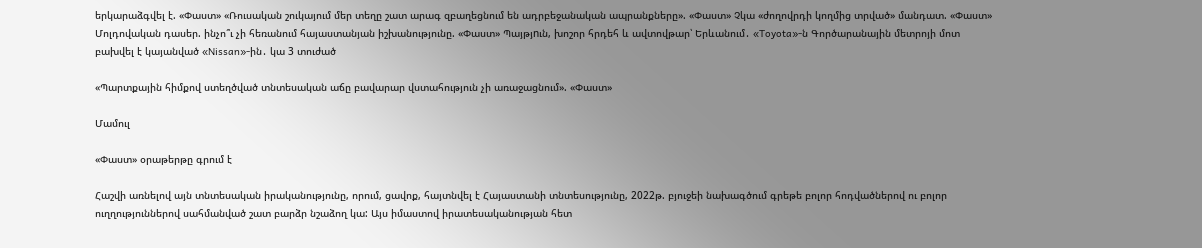երկարաձգվել է. «Փաստ» «Ռուսական շուկայում մեր տեղը շատ արագ զբաղեցնում են ադրբեջանական ապրանքները». «Փաստ» Չկա «ժողովրդի կողմից տրված» մանդատ. «Փաստ» Մոլդովական դասեր. ինչո՞ւ չի հեռանում հայաստանյան իշխանությունը. «Փաստ» Պայթյnւն, խոշոր հրդեհ և ավտովթար՝ Երևանում․ «Toyota»-ն Գործարանային մետրոյի մոտ բախվել է կայանված «Nissan»-ին․ կա 3 տուժած

«Պարտքային հիմքով ստեղծված տնտեսական աճը բավարար վստահություն չի առաջացնում». «Փաստ»

Մամուլ

«Փաստ» օրաթերթը գրում է

Հաշվի առնելով այն տնտեսական իրականությունը, որում, ցավոք, հայտնվել է Հայաստանի տնտեսությունը, 2022թ. բյուջեի նախագծում գրեթե բոլոր հոդվածներով ու բոլոր ուղղություններով սահմանված շատ բարձր նշաձող կա: Այս իմաստով իրատեսականության հետ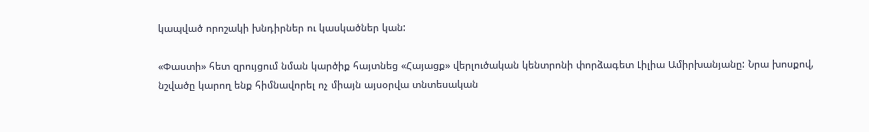կապված որոշակի խնդիրներ ու կասկածներ կան:

«Փաստի» հետ զրույցում նման կարծիք հայտնեց «Հայացք» վերլուծական կենտրոնի փորձագետ Լիլիա Ամիրխանյանը: Նրա խոսքով, նշվածը կարող ենք հիմնավորել ոչ միայն այսօրվա տնտեսական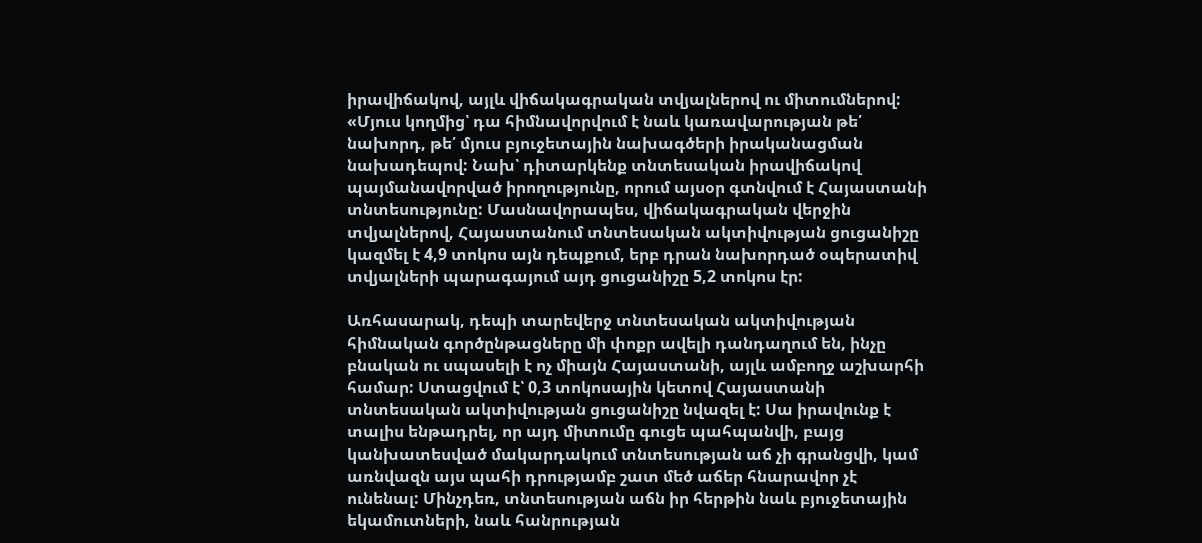իրավիճակով, այլև վիճակագրական տվյալներով ու միտումներով: «Մյուս կողմից՝ դա հիմնավորվում է նաև կառավարության թե՛ նախորդ, թե՛ մյուս բյուջետային նախագծերի իրականացման նախադեպով: Նախ՝ դիտարկենք տնտեսական իրավիճակով պայմանավորված իրողությունը, որում այսօր գտնվում է Հայաստանի տնտեսությունը: Մասնավորապես, վիճակագրական վերջին տվյալներով, Հայաստանում տնտեսական ակտիվության ցուցանիշը կազմել է 4,9 տոկոս այն դեպքում, երբ դրան նախորդած օպերատիվ տվյալների պարագայում այդ ցուցանիշը 5,2 տոկոս էր:

Առհասարակ, դեպի տարեվերջ տնտեսական ակտիվության հիմնական գործընթացները մի փոքր ավելի դանդաղում են, ինչը բնական ու սպասելի է ոչ միայն Հայաստանի, այլև ամբողջ աշխարհի համար: Ստացվում է՝ 0,3 տոկոսային կետով Հայաստանի տնտեսական ակտիվության ցուցանիշը նվազել է: Սա իրավունք է տալիս ենթադրել, որ այդ միտումը գուցե պահպանվի, բայց կանխատեսված մակարդակում տնտեսության աճ չի գրանցվի, կամ առնվազն այս պահի դրությամբ շատ մեծ աճեր հնարավոր չէ ունենալ: Մինչդեռ, տնտեսության աճն իր հերթին նաև բյուջետային եկամուտների, նաև հանրության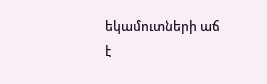եկամուտների աճ է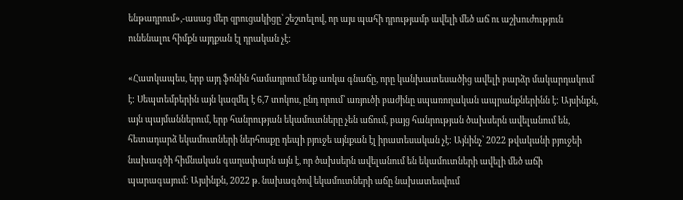ենթադրում»,-ասաց մեր զրուցակիցը՝ շեշտելով, որ այս պահի դրությամբ ավելի մեծ աճ ու աշխուժություն ունենալու հիմքն այդքան էլ դրական չէ:

«Հատկապես, երբ այդ ֆոնին համադրում ենք առկա գնաճը, որը կանխատեսածից ավելի բարձր մակարդակում է: Սեպտեմբերին այն կազմել է 6,7 տոկոս, ընդ որում՝ առյուծի բաժինը սպառողական ապրանքներինն է: Այսինքն, այն պայմաններում, երբ հանրության եկամուտները չեն աճում, բայց հանրության ծախսերն ավելանում են, հետադարձ եկամուտների ներհոսքը դեպի բյուջե այնքան էլ իրատեսական չէ: Այնինչ՝ 2022 թվականի բյուջեի նախագծի հիմնական գաղափարն այն է, որ ծախսերն ավելանում են եկամուտների ավելի մեծ աճի պարագայում: Այսինքն, 2022 թ. նախագծով եկամուտների աճը նախատեսվում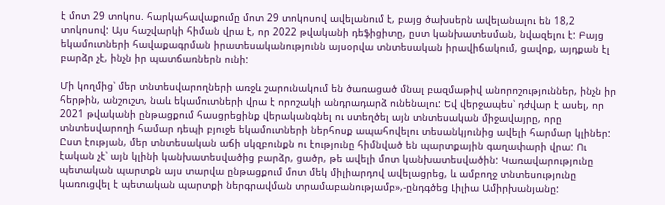է մոտ 29 տոկոս. հարկահավաքումը մոտ 29 տոկոսով ավելանում է, բայց ծախսերն ավելանալու են 18,2 տոկոսով: Այս հաշվարկի հիման վրա է, որ 2022 թվականի դեֆիցիտը, ըստ կանխատեսման, նվազելու է: Բայց եկամուտների հավաքագրման իրատեսականությունն այսօրվա տնտեսական իրավիճակում, ցավոք, այդքան էլ բարձր չէ, ինչն իր պատճառներն ունի:

Մի կողմից՝ մեր տնտեսվարողների առջև շարունակում են ծառացած մնալ բազմաթիվ անորոշություններ, ինչն իր հերթին, անշուշտ, նաև եկամուտների վրա է որոշակի անդրադարձ ունենալու: Եվ վերջապես՝ դժվար է ասել, որ 2021 թվականի ընթացքում հասցրեցինք վերականգնել ու ստեղծել այն տնտեսական միջավայրը, որը տնտեսվարողի համար դեպի բյուջե եկամուտների ներհոսք ապահովելու տեսանկյունից ավելի հարմար կլիներ: Ըստ էության, մեր տնտեսական աճի սկզբունքն ու էությունը հիմնված են պարտքային գաղափարի վրա: Ու էական չէ՝ այն կլինի կանխատեսվածից բարձր, ցածր, թե ավելի մոտ կանխատեսվածին: Կառավարությունը պետական պարտքն այս տարվա ընթացքում մոտ մեկ միլիարդով ավելացրեց, և ամբողջ տնտեսությունը կառուցվել է պետական պարտքի ներգրավման տրամաբանությամբ»,-ընդգծեց Լիլիա Ամիրխանյանը: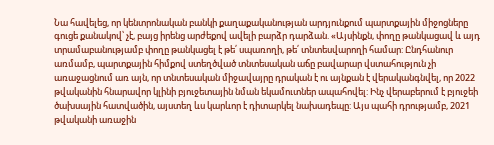Նա հավելեց, որ կենտրոնական բանկի քաղաքականության արդյունքում պարտքային միջոցները գուցե քանակով՝ չէ, բայց իրենց արժեքով ավելի բարձր դարձան. «Այսինքն, փողը թանկացավ և այդ տրամաբանությամբ փողը թանկացել է թե՛ սպառողի, թե՛ տնտեսվարողի համար: Ընդհանուր առմամբ, պարտքային հիմքով ստեղծված տնտեսական աճը բավարար վստահություն չի առաջացնում առ այն, որ տնտեսական միջավայրը դրական է ու այնքան է վերականգնվել, որ 2022 թվականին հնարավոր կլինի բյուջետային նման եկամուտներ ապահովել: Ինչ վերաբերում է բյուջեի ծախսային հատվածին, այստեղ ևս կարևոր է դիտարկել նախադեպը: Այս պահի դրությամբ, 2021 թվականի առաջին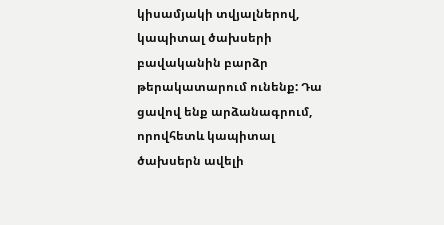կիսամյակի տվյալներով, կապիտալ ծախսերի բավականին բարձր թերակատարում ունենք: Դա ցավով ենք արձանագրում, որովհետև կապիտալ ծախսերն ավելի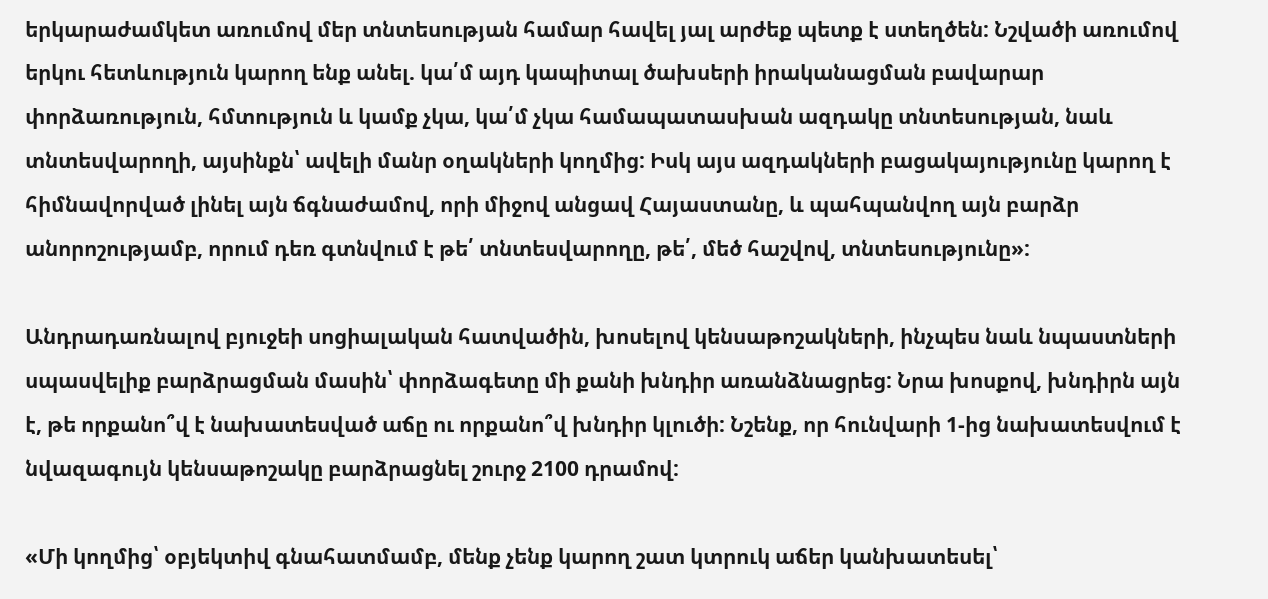երկարաժամկետ առումով մեր տնտեսության համար հավել յալ արժեք պետք է ստեղծեն: Նշվածի առումով երկու հետևություն կարող ենք անել. կա՛մ այդ կապիտալ ծախսերի իրականացման բավարար փորձառություն, հմտություն և կամք չկա, կա՛մ չկա համապատասխան ազդակը տնտեսության, նաև տնտեսվարողի, այսինքն՝ ավելի մանր օղակների կողմից: Իսկ այս ազդակների բացակայությունը կարող է հիմնավորված լինել այն ճգնաժամով, որի միջով անցավ Հայաստանը, և պահպանվող այն բարձր անորոշությամբ, որում դեռ գտնվում է թե՛ տնտեսվարողը, թե՛, մեծ հաշվով, տնտեսությունը»:

Անդրադառնալով բյուջեի սոցիալական հատվածին, խոսելով կենսաթոշակների, ինչպես նաև նպաստների սպասվելիք բարձրացման մասին՝ փորձագետը մի քանի խնդիր առանձնացրեց: Նրա խոսքով, խնդիրն այն է, թե որքանո՞վ է նախատեսված աճը ու որքանո՞վ խնդիր կլուծի: Նշենք, որ հունվարի 1-ից նախատեսվում է նվազագույն կենսաթոշակը բարձրացնել շուրջ 2100 դրամով:

«Մի կողմից՝ օբյեկտիվ գնահատմամբ, մենք չենք կարող շատ կտրուկ աճեր կանխատեսել՝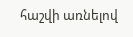հաշվի առնելով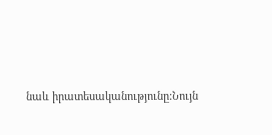նաև իրատեսականությունը:Նույն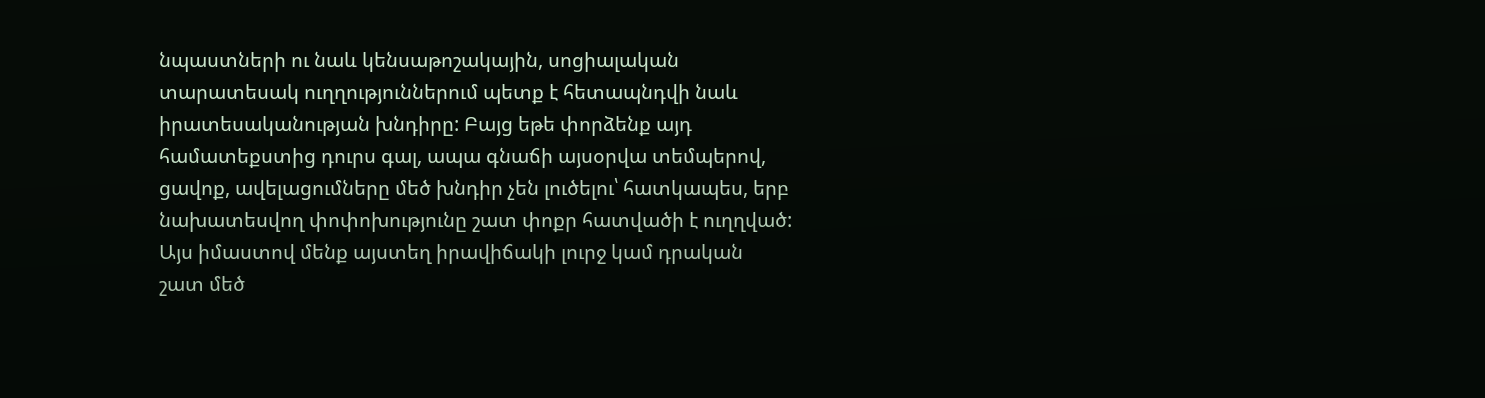նպաստների ու նաև կենսաթոշակային, սոցիալական տարատեսակ ուղղություններում պետք է հետապնդվի նաև իրատեսականության խնդիրը: Բայց եթե փորձենք այդ համատեքստից դուրս գալ, ապա գնաճի այսօրվա տեմպերով, ցավոք, ավելացումները մեծ խնդիր չեն լուծելու՝ հատկապես, երբ նախատեսվող փոփոխությունը շատ փոքր հատվածի է ուղղված: Այս իմաստով մենք այստեղ իրավիճակի լուրջ կամ դրական շատ մեծ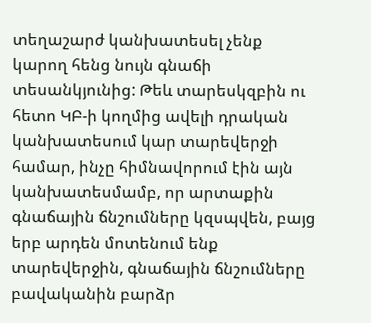տեղաշարժ կանխատեսել չենք կարող հենց նույն գնաճի տեսանկյունից: Թեև տարեսկզբին ու հետո ԿԲ-ի կողմից ավելի դրական կանխատեսում կար տարեվերջի համար, ինչը հիմնավորում էին այն կանխատեսմամբ, որ արտաքին գնաճային ճնշումները կզսպվեն, բայց երբ արդեն մոտենում ենք տարեվերջին, գնաճային ճնշումները բավականին բարձր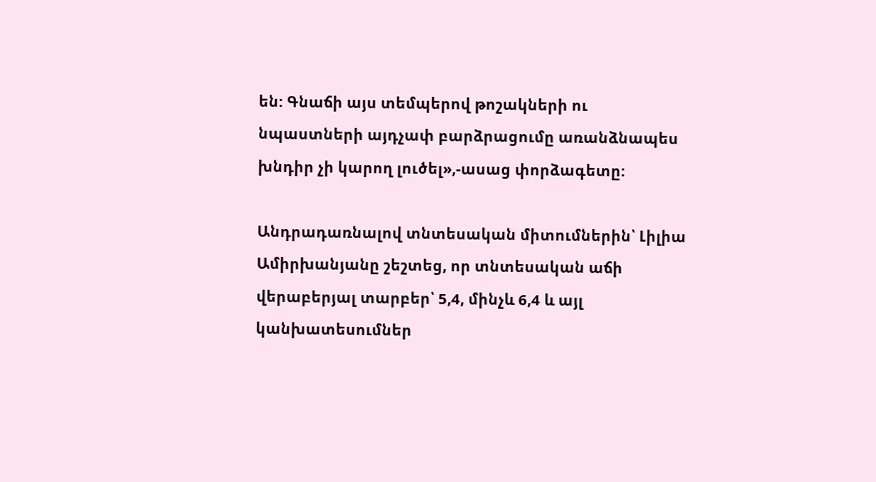են: Գնաճի այս տեմպերով թոշակների ու նպաստների այդչափ բարձրացումը առանձնապես խնդիր չի կարող լուծել»,-ասաց փորձագետը:

Անդրադառնալով տնտեսական միտումներին՝ Լիլիա Ամիրխանյանը շեշտեց, որ տնտեսական աճի վերաբերյալ տարբեր՝ 5,4, մինչև 6,4 և այլ կանխատեսումներ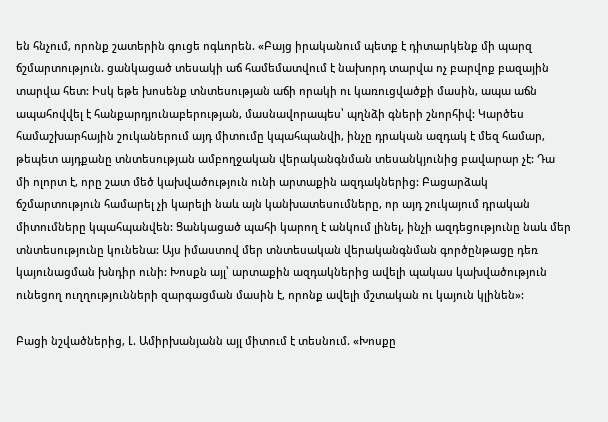են հնչում, որոնք շատերին գուցե ոգևորեն. «Բայց իրականում պետք է դիտարկենք մի պարզ ճշմարտություն. ցանկացած տեսակի աճ համեմատվում է նախորդ տարվա ոչ բարվոք բազային տարվա հետ: Իսկ եթե խոսենք տնտեսության աճի որակի ու կառուցվածքի մասին, ապա աճն ապահովվել է հանքարդյունաբերության, մասնավորապես՝ պղնձի գների շնորհիվ: Կարծես համաշխարհային շուկաներում այդ միտումը կպահպանվի, ինչը դրական ազդակ է մեզ համար, թեպետ այդքանը տնտեսության ամբողջական վերականգնման տեսանկյունից բավարար չէ: Դա մի ոլորտ է, որը շատ մեծ կախվածություն ունի արտաքին ազդակներից: Բացարձակ ճշմարտություն համարել չի կարելի նաև այն կանխատեսումները, որ այդ շուկայում դրական միտումները կպահպանվեն: Ցանկացած պահի կարող է անկում լինել, ինչի ազդեցությունը նաև մեր տնտեսությունը կունենա: Այս իմաստով մեր տնտեսական վերականգնման գործընթացը դեռ կայունացման խնդիր ունի: Խոսքն այլ՝ արտաքին ազդակներից ավելի պակաս կախվածություն ունեցող ուղղությունների զարգացման մասին է, որոնք ավելի մշտական ու կայուն կլինեն»:

Բացի նշվածներից, Լ. Ամիրխանյանն այլ միտում է տեսնում. «Խոսքը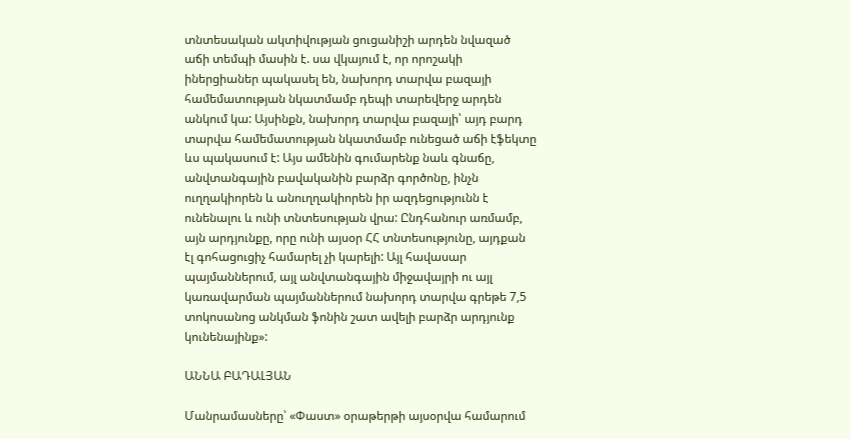տնտեսական ակտիվության ցուցանիշի արդեն նվազած աճի տեմպի մասին է. սա վկայում է, որ որոշակի իներցիաներ պակասել են, նախորդ տարվա բազայի համեմատության նկատմամբ դեպի տարեվերջ արդեն անկում կա: Այսինքն, նախորդ տարվա բազայի՝ այդ բարդ տարվա համեմատության նկատմամբ ունեցած աճի էֆեկտը ևս պակասում է: Այս ամենին գումարենք նաև գնաճը, անվտանգային բավականին բարձր գործոնը, ինչն ուղղակիորեն և անուղղակիորեն իր ազդեցությունն է ունենալու և ունի տնտեսության վրա: Ընդհանուր առմամբ, այն արդյունքը, որը ունի այսօր ՀՀ տնտեսությունը, այդքան էլ գոհացուցիչ համարել չի կարելի: Այլ հավասար պայմաններում, այլ անվտանգային միջավայրի ու այլ կառավարման պայմաններում նախորդ տարվա գրեթե 7,5 տոկոսանոց անկման ֆոնին շատ ավելի բարձր արդյունք կունենայինք»:

ԱՆՆԱ ԲԱԴԱԼՅԱՆ

Մանրամասները՝ «Փաստ» օրաթերթի այսօրվա համարում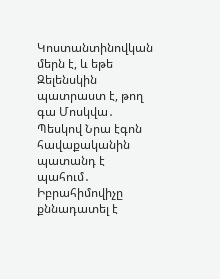Կոստանտինովկան մերն է, և եթե Զելենսկին պատրաստ է, թող գա Մոսկվա․ Պեսկով Նրա էգոն հավաքականին պատանդ է պահում․ Իբրահիմովիչը քննադատել է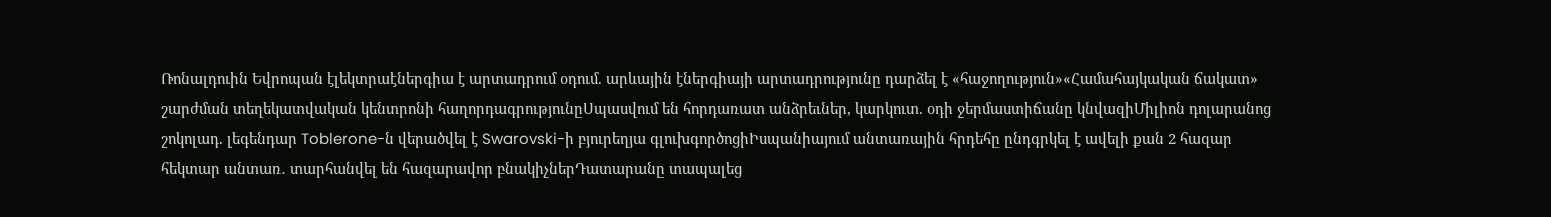Ռոնալդուին Եվրոպան էլեկտրաէներգիա է արտադրում օդում. արևային էներգիայի արտադրությունը դարձել է «հաջողություն»«Համահայկական ճակատ» շարժման տեղեկատվական կենտրոնի հաղորդագրությունըՍպասվում են հորդառատ անձրեւներ, կարկուտ. օդի ջերմաստիճանը կնվազիՄիլիոն դոլարանոց շոկոլադ. լեգենդար Toblerone-ն վերածվել է Swarovski-ի բյուրեղյա գլուխգործոցիԻսպանիայում անտառային հրդեհը ընդգրկել է ավելի քան 2 հազար հեկտար անտառ․ տարհանվել են հազարավոր բնակիչներԴատարանը տապալեց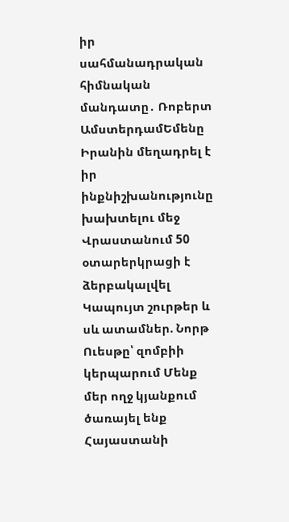իր սահմանադրական հիմնական մանդատը․ Ռոբերտ ԱմստերդամԵմենը Իրանին մեղադրել է իր ինքնիշխանությունը խախտելու մեջ Վրաստանում 50 օտարերկրացի է ձերբակալվել Կապույտ շուրթեր և սև ատամներ. Նորթ Ուեսթը՝ զոմբիի կերպարում Մենք մեր ողջ կյանքում ծառայել ենք Հայաստանի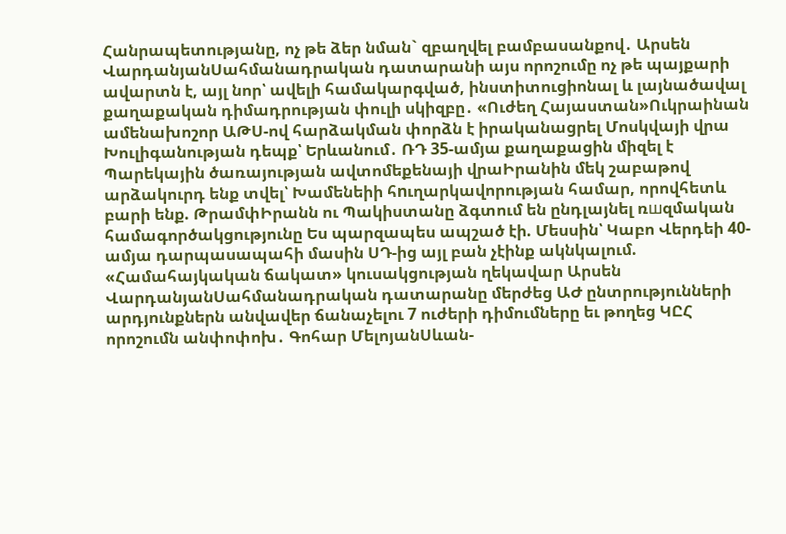Հանրապետությանը, ոչ թե ձեր նման` զբաղվել բամբասանքով․ Արսեն ՎարդանյանՍահմանադրական դատարանի այս որոշումը ոչ թե պայքարի ավարտն է, այլ նոր՝ ավելի համակարգված, ինստիտուցիոնալ և լայնածավալ քաղաքական դիմադրության փուլի սկիզբը․ «Ուժեղ Հայաստան»Ուկրաինան ամենախոշոր ԱԹՍ-ով հարձակման փորձն է իրականացրել Մոսկվայի վրա Խուլիգանության դեպք՝ Երևանում․ ՌԴ 35-ամյա քաղաքացին միզել է Պարեկային ծառայության ավտոմեքենայի վրաԻրանին մեկ շաբաթով արձակուրդ ենք տվել՝ Խամենեիի հnւղարկավորության համար, որովհետև բարի ենք. ԹրամփԻրանն ու Պակիստանը ձգտում են ընդլայնել ռшզմական համագործակցությունը Ես պարզապես ապշած էի. Մեսսին՝ Կաբո Վերդեի 40-ամյա դարպասապահի մասին ՍԴ-ից այլ բան չէինք ակնկալում. «Համահայկական ճակատ» կուսակցության ղեկավար Արսեն ՎարդանյանՍահմանադրական դատարանը մերժեց ԱԺ ընտրությունների արդյունքներն անվավեր ճանաչելու 7 ուժերի դիմումները եւ թողեց ԿԸՀ որոշումն անփոփոխ․ Գոհար ՄելոյանՍևան-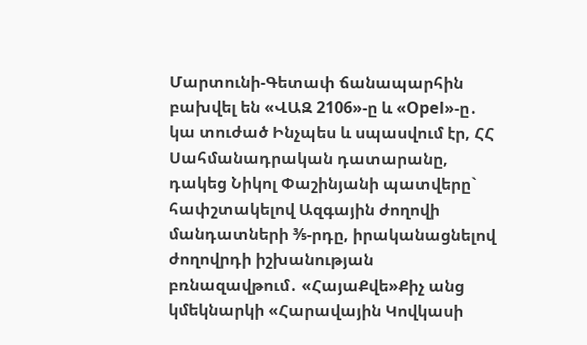Մարտունի-Գետափ ճանապարհին բախվել են «ՎԱԶ 2106»-ը և «Opel»-ը․ կա տուժած Ինչպես և սպասվում էր, ՀՀ Սահմանադրական դատարանը, դակեց Նիկոլ Փաշինյանի պատվերը` հափշտակելով Ազգային ժողովի մանդատների ⅗-րդը, իրականացնելով ժողովրդի իշխանության բռնազավթում․ «ՀայաՔվե»Քիչ անց կմեկնարկի «Հարավային Կովկասի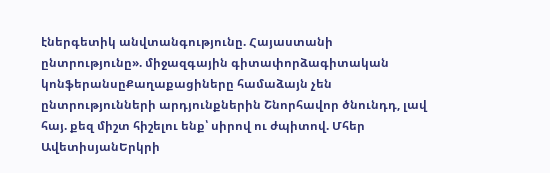էներգետիկ անվտանգությունը. Հայաստանի ընտրությունը». միջազգային գիտափորձագիտական կոնֆերանսըՔաղաքացիները համաձայն չեն ընտրությունների արդյունքներին Շնորհավոր ծնունդդ, լավ հայ. քեզ միշտ հիշելու ենք՝ սիրով ու ժպիտով. Մհեր ԱվետիսյանԵրկրի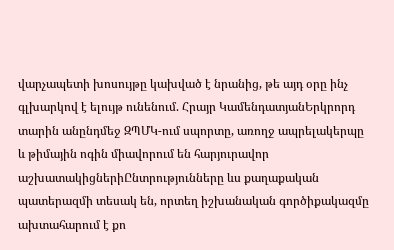վարչապետի խոսույթը կախված է նրանից, թե այդ օրը ինչ գլխարկով է ելույթ ունենում. Հրայր ԿամենդատյանԵրկրորդ տարին անընդմեջ ԶՊՄԿ-ում սպորտը, առողջ ապրելակերպը և թիմային ոգին միավորում են հարյուրավոր աշխատակիցներիԸնտրությունները ևս քաղաքական պատերազմի տեսակ են, որտեղ իշխանական գործիքակազմը ախտահարում է քո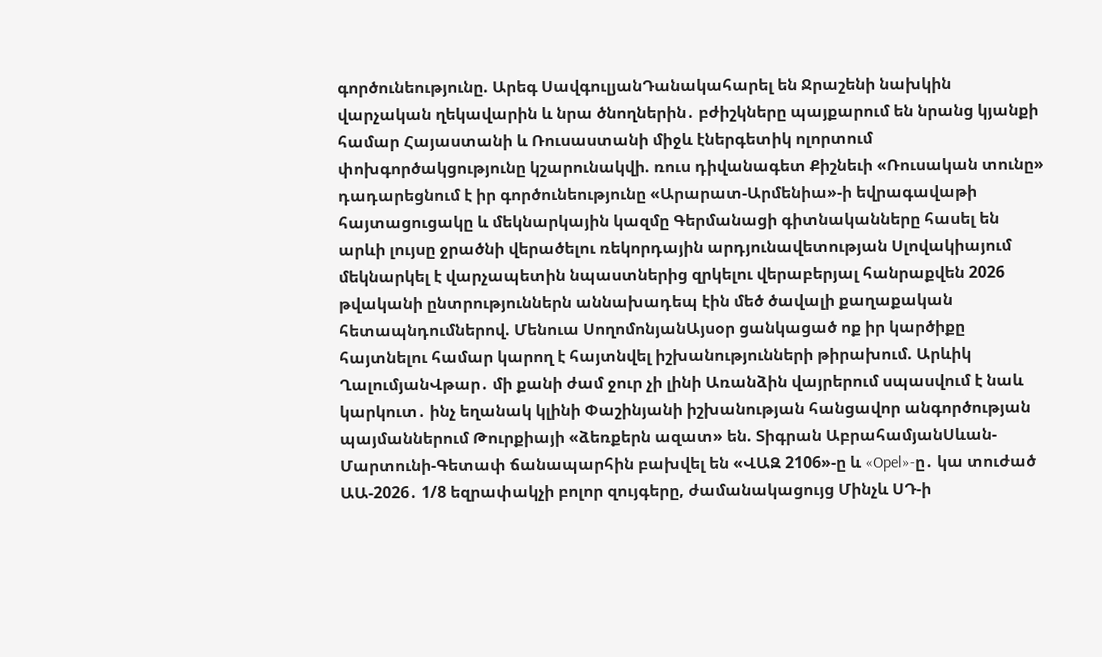գործունեությունը. Արեգ ՍավգուլյանԴանակահարել են Ջրաշենի նախկին վարչական ղեկավարին և նրա ծնողներին․ բժիշկները պայքարում են նրանց կյանքի համար Հայաստանի և Ռուսաստանի միջև էներգետիկ ոլորտում փոխգործակցությունը կշարունակվի. ռուս դիվանագետ Քիշնեւի «Ռուսական տունը» դադարեցնում է իր գործունեությունը «Արարատ-Արմենիա»-ի եվրագավաթի հայտացուցակը և մեկնարկային կազմը Գերմանացի գիտնականները հասել են արևի լույսը ջրածնի վերածելու ռեկորդային արդյունավետության Սլովակիայում մեկնարկել է վարչապետին նպաստներից զրկելու վերաբերյալ հանրաքվեն 2026 թվականի ընտրություններն աննախադեպ էին մեծ ծավալի քաղաքական հետապնդումներով. Մենուա ՍողոմոնյանԱյսօր ցանկացած ոք իր կարծիքը հայտնելու համար կարող է հայտնվել իշխանությունների թիրախում. Արևիկ ՂալումյանՎթար․ մի քանի ժամ ջուր չի լինի Առանձին վայրերում սպասվում է նաև կարկուտ․ ինչ եղանակ կլինի Փաշինյանի իշխանության հանցավոր անգործության պայմաններում Թուրքիայի «ձեռքերն ազատ» են. Տիգրան ԱբրահամյանՍևան-Մարտունի-Գետափ ճանապարհին բախվել են «ՎԱԶ 2106»-ը և «Opel»-ը․ կա տուժած ԱԱ-2026․ 1/8 եզրափակչի բոլոր զույգերը, ժամանակացույց Մինչև ՍԴ-ի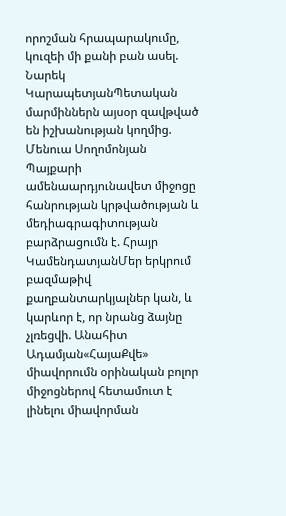որոշման հրապարակումը, կուզեի մի քանի բան ասել. Նարեկ ԿարապետյանՊետական մարմիններն այսօր զավթված են իշխանության կողմից. Մենուա Սողոմոնյան Պայքարի ամենաարդյունավետ միջոցը հանրության կրթվածության և մեդիագրագիտության բարձրացումն է. Հրայր ԿամենդատյանՄեր երկրում բազմաթիվ քաղբանտարկյալներ կան, և կարևոր է, որ նրանց ձայնը չլռեցվի. Անահիտ Ադամյան«ՀայաՔվե» միավորումն օրինական բոլոր միջոցներով հետամուտ է լինելու միավորման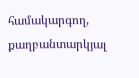համակարգող, քաղբանտարկյալ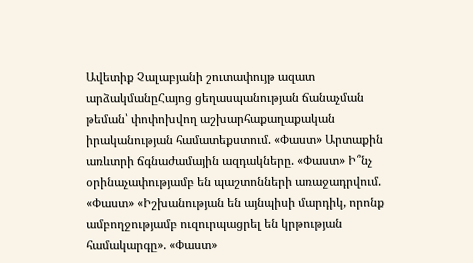Ավետիք Չալաբյանի շուտափույթ ազատ արձակմանըՀայոց ցեղասպանության ճանաչման թեման՝ փոփոխվող աշխարհաքաղաքական իրականության համատեքստում. «Փաստ» Արտաքին առևտրի ճգնաժամային ազդակները. «Փաստ» Ի՞նչ օրինաչափությամբ են պաշտոնների առաջադրվում. «Փաստ» «Իշխանության են այնպիսի մարդիկ, որոնք ամբողջությամբ ուզուրպացրել են կրթության համակարգը». «Փաստ»